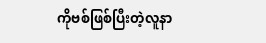ကိုဗစ်ဖြစ်ပြီးတဲ့လူနာ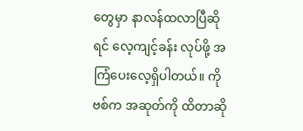တွေမှာ နာလန်ထလာပြီဆိုရင် လေ့ကျင့်ခန်း လုပ်ဖို့ အကြံပေးလေ့ရှိပါတယ်။ ကိုဗစ်က အဆုတ်ကို ထိတာဆို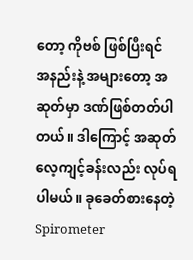တော့ ကိုဗစ် ဖြစ်ပြီးရင် အနည်းနဲ့ အများတော့ အဆုတ်မှာ ဒဏ်ဖြစ်တတ်ပါတယ်။ ဒါကြောင့် အဆုတ်လေ့ကျင့်ခန်းလည်း လုပ်ရပါမယ်။ ခုခေတ်စားနေတဲ့ Spirometer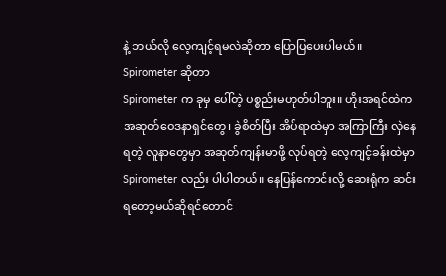နဲ့ ဘယ်လို လေ့ကျင့်ရမလဲဆိုတာ ပြောပြပေးပါမယ်။
Spirometer ဆိုတာ
Spirometer က ခုမှ ပေါ်တဲ့ ပစ္စည်းမဟုတ်ပါဘူး။ ဟိုးအရင်ထဲက အဆုတ်ဝေဒနာရှင်တွေ၊ ခွဲစိတ်ပြီး အိပ်ရာထဲမှာ အကြာကြီး လှဲနေရတဲ့ လူနာတွေမှာ အဆုတ်ကျန်းမာဖို့ လုပ်ရတဲ့ လေ့ကျင့်ခန်းထဲမှာ Spirometer လည်း ပါပါတယ်။ နေပြန်ကောင်းလို့ ဆေးရုံက ဆင်းရတော့မယ်ဆိုရင်တောင်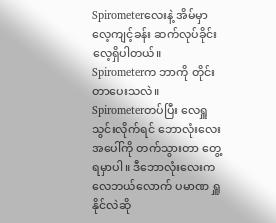Spirometerလေးနဲ့ အိမ်မှာ လေ့ကျင့်ခန်း ဆက်လုပ်ခိုင်းလေ့ရှိပါတယ်။
Spirometerက ဘာကို တိုင်းတာပေးသလဲ။
Spirometerတပ်ပြီး လေရှူသွင်းလိုက်ရင် ဘောလုံးလေး အပေါ်ကို တက်သွားတာ တွေ့ရမှာပါ။ ဒီဘောလုံးလေးက လေဘယ်လောက် ပမာဏ ရှူနိုင်လဲဆို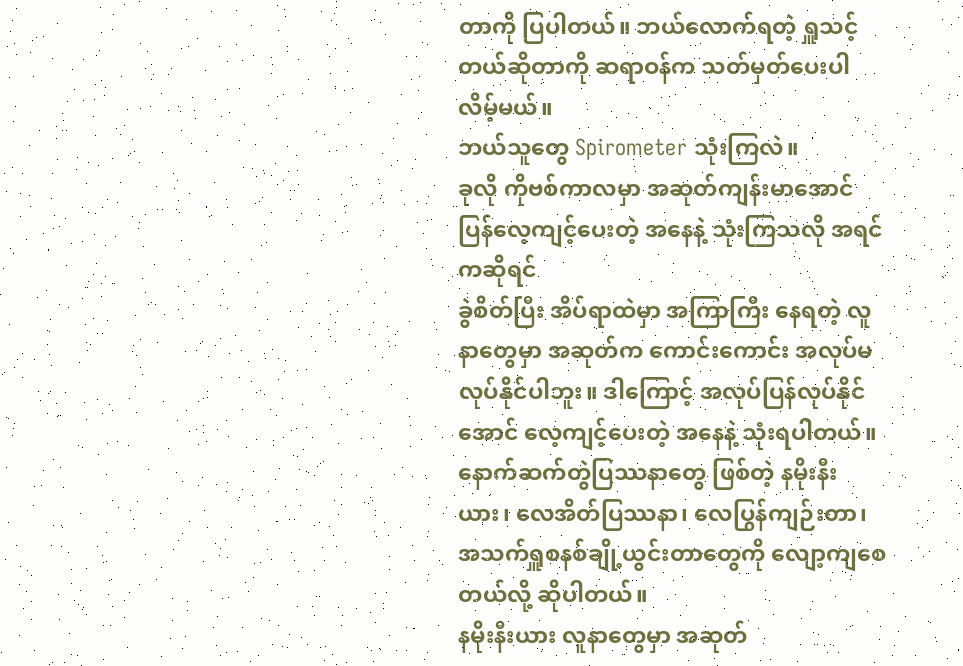တာကို ပြပါတယ်။ ဘယ်လောက်ရတဲ့ ရှူသင့်တယ်ဆိုတာကို ဆရာဝန်က သတ်မှတ်ပေးပါလိမ့်မယ်။
ဘယ်သူတွေ Spirometer သုံးကြလဲ။
ခုလို ကိုဗစ်ကာလမှာ အဆုတ်ကျန်းမာအောင် ပြန်လေ့ကျင့်ပေးတဲ့ အနေနဲ့ သုံးကြသလို အရင်ကဆိုရင်
ခွဲစိတ်ပြီး အိပ်ရာထဲမှာ အကြာကြီး နေရတဲ့ လူနာတွေမှာ အဆုတ်က ကောင်းကောင်း အလုပ်မလုပ်နိုင်ပါဘူး။ ဒါကြောင့် အလုပ်ပြန်လုပ်နိုင်အောင် လေ့ကျင့်ပေးတဲ့ အနေနဲ့ သုံးရပါတယ်။ နောက်ဆက်တွဲပြဿနာတွေ ဖြစ်တဲ့ နမိုးနီးယား၊ လေအိတ်ပြဿနာ၊ လေပြွန်ကျဉ်းတာ၊ အသက်ရှူစနစ်ချို့ယွင်းတာတွေကို လျော့ကျစေတယ်လို့ ဆိုပါတယ်။
နမိုးနီးယား လူနာတွေမှာ အဆုတ်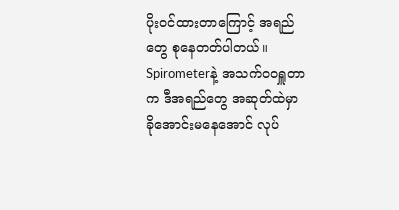ပိုးဝင်ထားတာကြောင့် အရည်တွေ စုနေတတ်ပါတယ်။ Spirometerနဲ့ အသက်ဝဝရှူတာက ဒီအရည်တွေ အဆုတ်ထဲမှာ ခိုအောင်းမနေအောင် လုပ်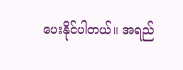ပေးနိုင်ပါတယ်။ အရည်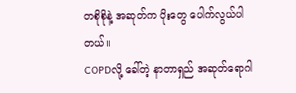တစိုစိုနဲ့ အဆုတ်က ပိုးတွေ ပေါက်လွယ်ပါတယ်။
COPDလို့ ခေါ်တဲ့ နာတာရှည် အဆုတ်ရောဂါ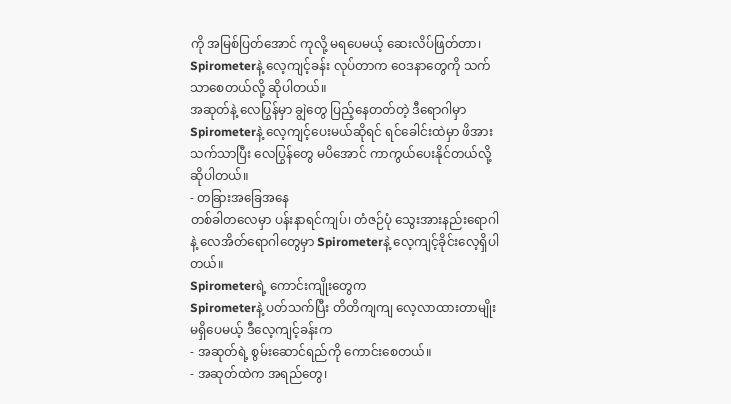ကို အမြစ်ပြတ်အောင် ကုလို့ မရပေမယ့် ဆေးလိပ်ဖြတ်တာ၊ Spirometerနဲ့ လေ့ကျင့်ခန်း လုပ်တာက ဝေဒနာတွေကို သက်သာစေတယ်လို့ ဆိုပါတယ်။
အဆုတ်နဲ့ လေပြွန်မှာ ချွဲတွေ ပြည့်နေတတ်တဲ့ ဒီရောဂါမှာ Spirometerနဲ့ လေ့ကျင့်ပေးမယ်ဆိုရင် ရင်ခေါင်းထဲမှာ ဖိအားသက်သာပြီး လေပြွန်တွေ မပိအောင် ကာကွယ်ပေးနိုင်တယ်လို့ ဆိုပါတယ်။
- တခြားအခြေအနေ
တစ်ခါတလေမှာ ပန်းနာရင်ကျပ်၊ တံဇဉ်ပုံ သွေးအားနည်းရောဂါနဲ့ လေအိတ်ရောဂါတွေမှာ Spirometerနဲ့ လေ့ကျင့်ခိုင်းလေ့ရှိပါတယ်။
Spirometerရဲ့ ကောင်းကျိုးတွေက
Spirometerနဲ့ ပတ်သက်ပြီး တိတိကျကျ လေ့လာထားတာမျိုး မရှိပေမယ့် ဒီလေ့ကျင့်ခန်းက
- အဆုတ်ရဲ့ စွမ်းဆောင်ရည်ကို ကောင်းစေတယ်။
- အဆုတ်ထဲက အရည်တွေ၊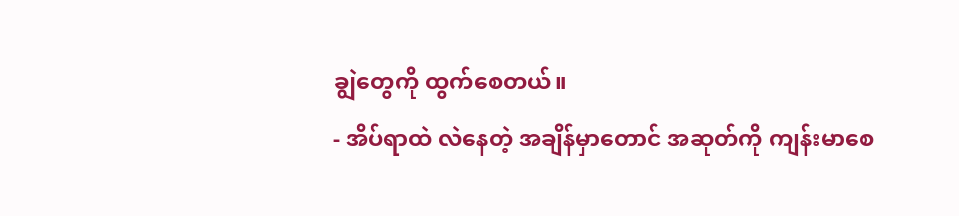ချွဲတွေကို ထွက်စေတယ်။
- အိပ်ရာထဲ လဲနေတဲ့ အချိန်မှာတောင် အဆုတ်ကို ကျန်းမာစေ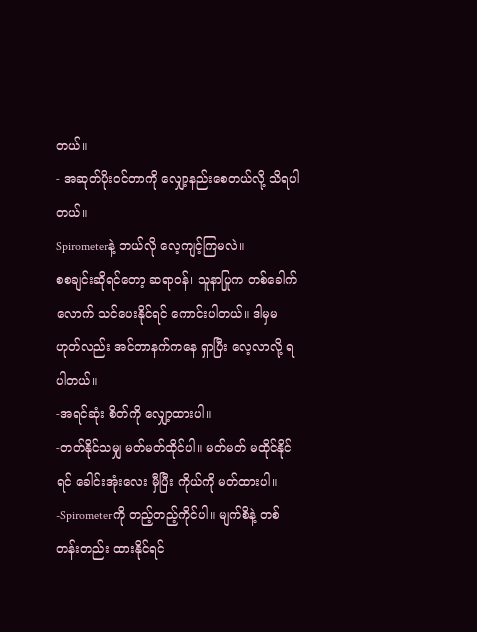တယ်။
- အဆုတ်ပိုးဝင်တာကို လျှော့နည်းစေတယ်လို့ သိရပါတယ်။
Spirometerနဲ့ ဘယ်လို လေ့ကျင့်ကြမလဲ။
စစချင်းဆိုရင်တော့ ဆရာဝန်၊ သူနာပြုက တစ်ခေါက်လောက် သင်ပေးနိုင်ရင် ကောင်းပါတယ်။ ဒါမှမဟုတ်လည်း အင်တာနက်ကနေ ရှာပြီး လေ့လာလို့ ရပါတယ်။
-အရင်ဆုံး စိတ်ကို လျှော့ထားပါ။
-တတ်နိုင်သမျှ မတ်မတ်ထိုင်ပါ။ မတ်မတ် မထိုင်နိုင်ရင် ခေါင်းအုံးလေး မှီပြီး ကိုယ်ကို မတ်ထားပါ။
-Spirometerကို တည့်တည့်ကိုင်ပါ။ မျက်စိနဲ့ တစ်တန်းတည်း ထားနိုင်ရင်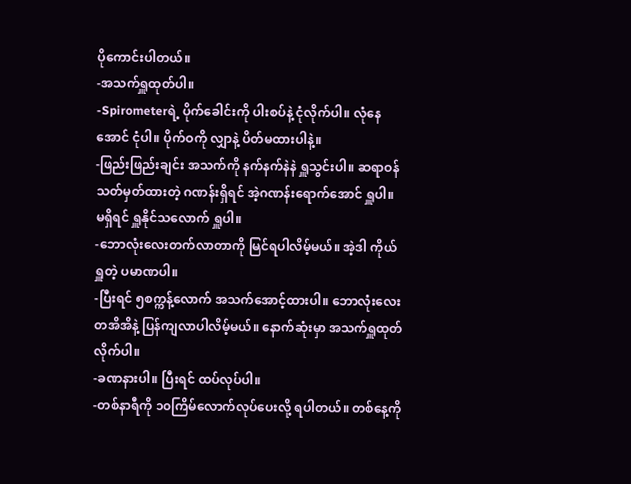ပိုကောင်းပါတယ်။
-အသက်ရှူထုတ်ပါ။
-Spirometerရဲ့ ပိုက်ခေါင်းကို ပါးစပ်နဲ့ ငုံလိုက်ပါ။ လုံနေအောင် ငုံပါ။ ပိုက်ဝကို လျှာနဲ့ ပိတ်မထားပါနဲ့။
-ဖြည်းဖြည်းချင်း အသက်ကို နက်နက်နဲနဲ ရှူသွင်းပါ။ ဆရာဝန်သတ်မှတ်ထားတဲ့ ဂဏန်းရှိရင် အဲ့ဂဏန်းရောက်အောင် ရှူပါ။ မရှိရင် ရှူနိုင်သလောက် ရှူပါ။
-ဘောလုံးလေးတက်လာတာကို မြင်ရပါလိမ့်မယ်။ အဲ့ဒါ ကိုယ်ရှူတဲ့ ပမာဏပါ။
-ပြီးရင် ၅စက္ကန့်လောက် အသက်အောင့်ထားပါ။ ဘောလုံးလေး တအိအိနဲ့ ပြန်ကျလာပါလိမ့်မယ်။ နောက်ဆုံးမှာ အသက်ရှူထုတ်လိုက်ပါ။
-ခဏနားပါ။ ပြီးရင် ထပ်လုပ်ပါ။
-တစ်နာရီကို ၁၀ကြိမ်လောက်လုပ်ပေးလို့ ရပါတယ်။ တစ်နေ့ကို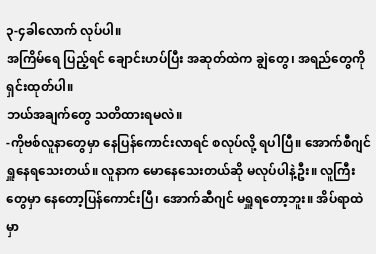၃-၄ခါလောက် လုပ်ပါ။
အကြိမ်ရေ ပြည့်ရင် ချောင်းဟပ်ပြီး အဆုတ်ထဲက ချွဲတွေ၊ အရည်တွေကို ရှင်းထုတ်ပါ။
ဘယ်အချက်တွေ သတိထားရမလဲ။
-ကိုဗစ်လူနာတွေမှာ နေပြန်ကောင်းလာရင် စလုပ်လို့ ရပါပြီ။ အောက်စီဂျင် ရှူနေရသေးတယ်။ လူနာက မောနေသေးတယ်ဆို မလုပ်ပါနဲ့ဦး။ လူကြီးတွေမှာ နေတော့ပြန်ကောင်းပြီ၊ အောက်ဆီဂျင် မရှူရတော့ဘူး။ အိပ်ရာထဲမှာ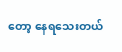တော့ နေရသေးတယ်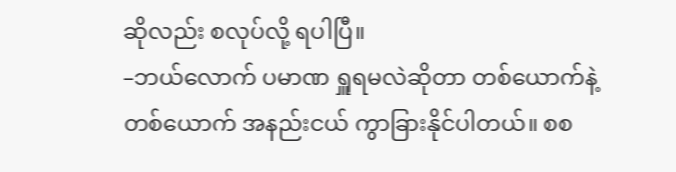ဆိုလည်း စလုပ်လို့ ရပါပြီ။
–ဘယ်လောက် ပမာဏ ရှူရမလဲဆိုတာ တစ်ယောက်နဲ့ တစ်ယောက် အနည်းငယ် ကွာခြားနိုင်ပါတယ်။ စစ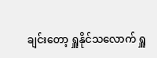ချင်းတော့ ရှူနိုင်သလောက် ရှူ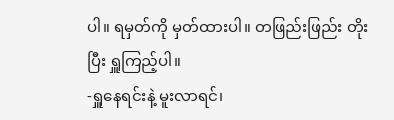ပါ။ ရမှတ်ကို မှတ်ထားပါ။ တဖြည်းဖြည်း တိုးပြီး ရှူကြည့်ပါ။
-ရှူနေရင်းနဲ့ မူးလာရင်၊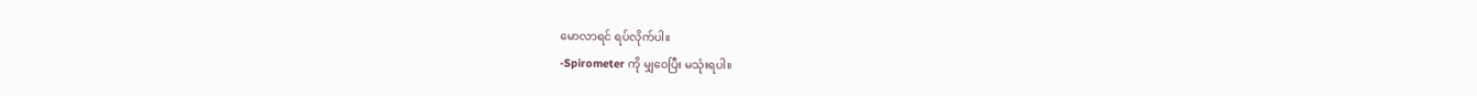မောလာရင် ရပ်လိုက်ပါ။
-Spirometer ကို မျှဝေပြီး မသုံးရပါ။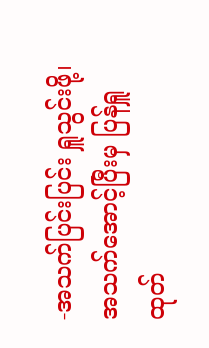-အသက်ပြင်းပြင်း ရှူသွင်းဖို့၊ အသက်အောင့်ပြီးမှ ပြန်ရှူထုတ်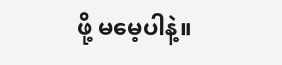ဖို့ မမေ့ပါနဲ့။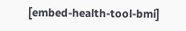[embed-health-tool-bmi]